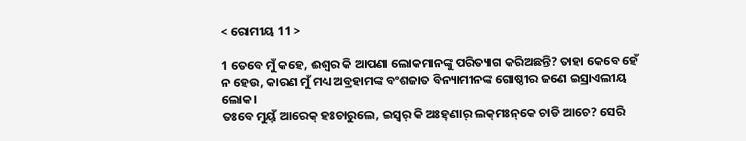< ରୋମୀୟ 11 >

1 ତେବେ ମୁଁ କହେ, ଈଶ୍ବର କି ଆପଣା ଲୋକମାନଙ୍କୁ ପରିତ୍ୟାଗ କରିଅଛନ୍ତି? ତାହା କେବେ ହେଁ ନ ହେଉ, କାରଣ ମୁଁ ମଧ୍ୟ ଅବ୍ରହାମଙ୍କ ବଂଶଜାତ ବିନ୍ୟାମୀନଙ୍କ ଗୋଷ୍ଠୀର ଜଣେ ଇସ୍ରାଏଲୀୟ ଲୋକ।
ତଃବେ ମୁୟ୍‌ଁ ଆରେକ୍‌ ହଃଚାରୁଲେ, ଇସ୍ୱର୍‌ କି ଅଃହ୍‌ଣାର୍‌ ଲକ୍‌ମଃନ୍‌କେ ଚାଡି ଆଚେ? ସେରି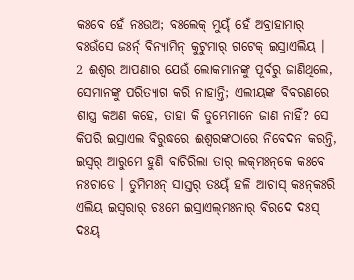କଃବେ ହେଁ ନଃଉଅ; ବଃଲେକ୍‌ ମୁୟ୍‌ଁ ହେଁ ଅବ୍ରାହାମାର୍‌ ବଃଉଁସେ ଜଃର୍ନ୍‌ ବିନ୍ୟାମିନ୍‌ କୁଟୁମାର୍‌ ଗଟେକ୍‌ ଇସ୍ରାଏଲିୟ ।
2 ଈଶ୍ବର ଆପଣାର ଯେଉଁ ଲୋକମାନଙ୍କୁ ପୂର୍ବରୁ ଜାଣିଥିଲେ, ସେମାନଙ୍କୁ ପରିତ୍ୟାଗ କରି ନାହାନ୍ତି; ଏଲୀୟଙ୍କ ବିବରଣରେ ଶାସ୍ତ୍ର କଅଣ କହେ, ତାହା କି ତୁମ୍ଭେମାନେ ଜାଣ ନାହିଁ? ସେ କିପରି ଇସ୍ରାଏଲ ବିରୁଦ୍ଧରେ ଈଶ୍ବରଙ୍କଠାରେ ନିବେଦନ କରନ୍ତି,
ଇସ୍ୱର୍‌ ଆରୁମେ ହୁଣି ବାଚିରିଲା ତାର୍‌ ଲକ୍‌ମଃନ୍‌କେ କଃବେ ନଃଚାଡେ । ତୁମିମଃନ୍ ସାସ୍ତର୍‌ ତଃୟ୍‌ଁ ହଳି ଆଚାସ୍‌ କଃନ୍‌କଃରି ଏଲିୟ ଇସ୍ୱରାର୍‌ ଚଃମେ ଇସ୍ରାଏଲ୍‌ମଃନାର୍‌ ବିରଦେ ଦଃସ୍‌ ଦଃୟ୍‌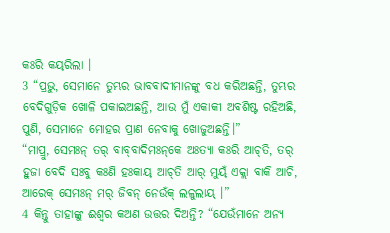କଃରି କୟ୍‌ରିଲା ।
3 “ପ୍ରଭୁ, ସେମାନେ ତୁମ୍ଭର ଭାବବାଦୀମାନଙ୍କୁ ବଧ କରିଅଛନ୍ତି, ତୁମ୍ଭର ବେଦିଗୁଡ଼ିକ ଖୋଳି ପକାଇଅଛନ୍ତି, ଆଉ ମୁଁ ଏକାକୀ ଅବଶିଷ୍ଟ ରହିଅଛି, ପୁଣି, ସେମାନେ ମୋହର ପ୍ରାଣ ନେବାକୁ ଖୋଜୁଅଛନ୍ତି।”
“ମାପ୍ରୁ, ସେମଃନ୍ ତର୍‌ ବାବ୍‌ବାଦିମଃନ୍‌କେ ଅଃତ୍ୟା କଃରି ଆଚ୍‌ତି, ତର୍‌ ହୁଜା ବେଦି ସଃବୁ କଃଣି ହଃକାୟ୍‌ ଆଚ୍‌ତି ଆର୍‌ ମୁୟ୍‌ଁ ଏକ୍ଲା ବାକି ଆଚି, ଆରେକ୍‌ ସେମଃନ୍ ମର୍‌ ଜିବନ୍ ନେଉଁକ୍‌ ଲଳୁଲାୟ୍‌ ।”
4 କିନ୍ତୁ ତାହାଙ୍କୁ ଈଶ୍ବର କଅଣ ଉତ୍ତର ଦିଅନ୍ତି? “ଯେଉଁମାନେ ଅନ୍ୟ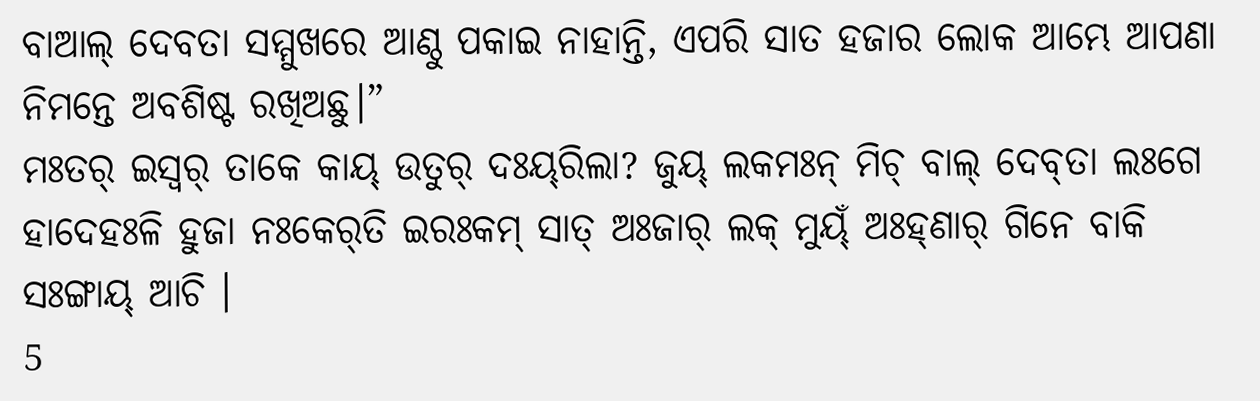ବାଆଲ୍ ଦେବତା ସମ୍ମୁଖରେ ଆଣ୍ଠୁ ପକାଇ ନାହାନ୍ତି, ଏପରି ସାତ ହଜାର ଲୋକ ଆମ୍ଭେ ଆପଣା ନିମନ୍ତେ ଅବଶିଷ୍ଟ ରଖିଅଛୁ।”
ମଃତର୍‌ ଇସ୍ୱର୍‌ ତାକେ କାୟ୍‌ ଉତୁର୍‌ ଦଃୟ୍‌ରିଲା? ଜୁୟ୍‌ ଲକମଃନ୍ ମିଚ୍ ବାଲ୍‌ ଦେବ୍‌ତା ଲଃଗେ ହାଦେହଃଳି ହୁଜା ନଃକେର୍‌ତି ଇରଃକମ୍‌ ସାତ୍‌ ଅଃଜାର୍‌ ଲକ୍‌ ମୁୟ୍‌ଁ ଅଃହ୍‌ଣାର୍‌ ଗିନେ ବାକି ସଃଙ୍ଗାୟ୍‌ ଆଚି ।
5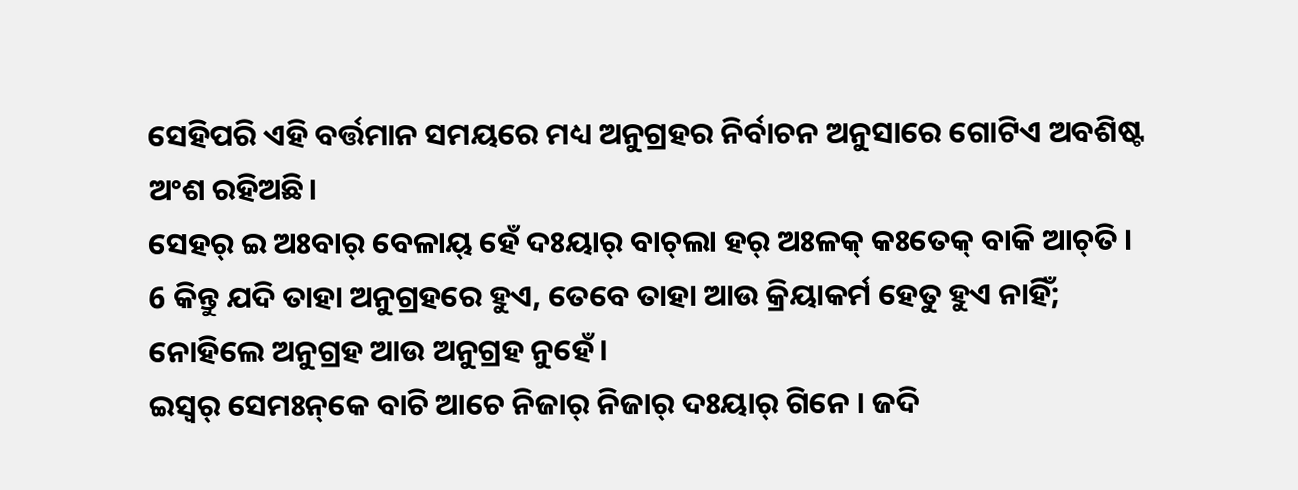ସେହିପରି ଏହି ବର୍ତ୍ତମାନ ସମୟରେ ମଧ୍ୟ ଅନୁଗ୍ରହର ନିର୍ବାଚନ ଅନୁସାରେ ଗୋଟିଏ ଅବଶିଷ୍ଟ ଅଂଶ ରହିଅଛି।
ସେହର୍‌ ଇ ଅଃବାର୍‌ ବେଳାୟ୍‌ ହେଁ ଦଃୟାର୍‌ ବାଚ୍‌ଲା ହର୍‌ ଅଃଳକ୍‌ କଃତେକ୍‌ ବାକି ଆଚ୍‌ତି ।
6 କିନ୍ତୁ ଯଦି ତାହା ଅନୁଗ୍ରହରେ ହୁଏ, ତେବେ ତାହା ଆଉ କ୍ରିୟାକର୍ମ ହେତୁ ହୁଏ ନାହିଁ; ନୋହିଲେ ଅନୁଗ୍ରହ ଆଉ ଅନୁଗ୍ରହ ନୁହେଁ।
ଇସ୍ୱର୍‌ ସେମଃନ୍‌କେ ବାଚି ଆଚେ ନିଜାର୍‌ ନିଜାର୍‌ ଦଃୟାର୍‌ ଗିନେ । ଜଦି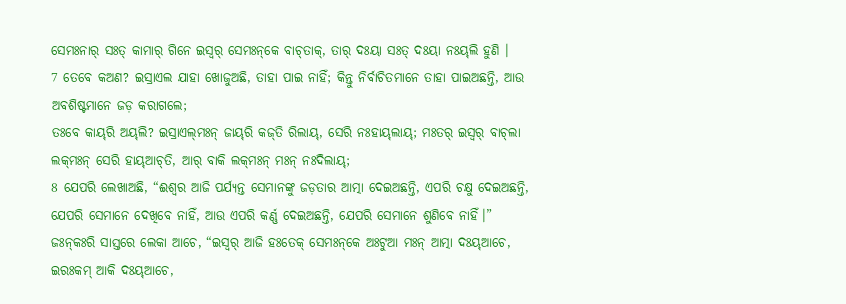ସେମଃନାର୍‌ ସଃତ୍‌ କାମାର୍‌ ଗିନେ ଇସ୍ୱର୍‌ ସେମଃନ୍‌କେ ବାଚ୍‌ତାକ୍‌, ତାର୍‌ ଦଃୟା ସଃତ୍‌ ଦଃୟା ନଃୟ୍‌ଲି ହୁଣି ।
7 ତେବେ କଅଣ? ଇସ୍ରାଏଲ ଯାହା ଖୋଜୁଅଛି, ତାହା ପାଇ ନାହିଁ; କିନ୍ତୁ ନିର୍ବାଚିତମାନେ ତାହା ପାଇଅଛନ୍ତି, ଆଉ ଅବଶିଷ୍ଟମାନେ ଜଡ଼ କରାଗଲେ;
ତଃବେ କାୟ୍‌ରି ଅୟ୍‌ଲି? ଇସ୍ରାଏଲ୍‌ମଃନ୍‌ ଜାୟ୍‌ରି କଜ୍‌ତି ରିଲାୟ୍‌, ସେରି ନଃହାୟ୍‌ଲାୟ୍‌; ମଃତର୍‌ ଇସ୍ୱର୍‌ ବାଚ୍‌ଲା ଲକ୍‌ମଃନ୍‌ ସେରି ହାୟ୍‌ଆଚ୍‌ତି, ଆର୍‌ ବାକି ଲକ୍‌ମଃନ୍ ମଃନ୍ ନଃଦିଲାୟ୍‌;
8 ଯେପରି ଲେଖାଅଛି, “ଈଶ୍ବର ଆଜି ପର୍ଯ୍ୟନ୍ତ ସେମାନଙ୍କୁ ଜଡ଼ତାର ଆତ୍ମା ଦେଇଅଛନ୍ତି, ଏପରି ଚକ୍ଷୁ ଦେଇଅଛନ୍ତି, ଯେପରି ସେମାନେ ଦେଖିବେ ନାହିଁ, ଆଉ ଏପରି କର୍ଣ୍ଣ ଦେଇଅଛନ୍ତି, ଯେପରି ସେମାନେ ଶୁଣିବେ ନାହିଁ।”
ଜଃନ୍‌କଃରି ସାସ୍ତରେ ଲେକା ଆଚେ, “ଇସ୍ୱର୍‌ ଆଜି ହଃତେକ୍‌ ସେମଃନ୍‌କେ ଅଃଟୁଆ ମଃନ୍ ଆତ୍ମା ଦଃୟ୍‌ଆଚେ, ଇରଃକମ୍‌ ଆକି ଦଃୟ୍‌ଆଚେ,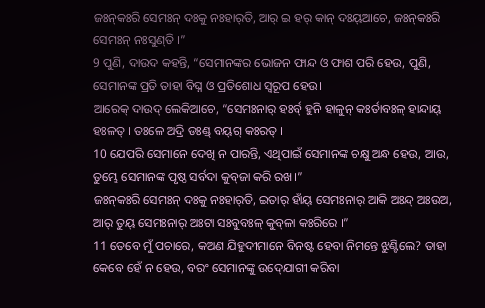ଜଃନ୍‌କଃରି ସେମଃନ୍ ଦଃକୁ ନଃହାର୍‌ତି, ଆର୍‌ ଇ ହର୍‌ କାନ୍‌ ଦଃୟ୍‌ଆଚେ, ଜଃନ୍‌କଃରି ସେମଃନ୍ ନଃସୁଣ୍‌ତି ।”
9 ପୁଣି, ଦାଉଦ କହନ୍ତି, “ସେମାନଙ୍କର ଭୋଜନ ଫାନ୍ଦ ଓ ଫାଶ ପରି ହେଉ, ପୁଣି, ସେମାନଙ୍କ ପ୍ରତି ତାହା ବିଘ୍ନ ଓ ପ୍ରତିଶୋଧ ସ୍ୱରୂପ ହେଉ।
ଆରେକ୍‌ ଦାଉଦ୍‌ ଲେକିଆଚେ, “ସେମଃନାର୍‌ ହଃର୍ବ୍‌ ହୁନି ହାଳୁନ୍‌ କଃର୍ତାବଃଳ୍‌ ହାନ୍ଦାୟ୍‌ ହଃଳତ୍‌ । ତଃଳେ ଅଦ୍ରି ଡଃଣ୍ଡ୍‌ ବୟ୍‌ଗ୍‌ କଃରତ୍‌ ।
10 ଯେପରି ସେମାନେ ଦେଖି ନ ପାରନ୍ତି, ଏଥିପାଇଁ ସେମାନଙ୍କ ଚକ୍ଷୁ ଅନ୍ଧ ହେଉ, ଆଉ, ତୁମ୍ଭେ ସେମାନଙ୍କ ପୃଷ୍ଠ ସର୍ବଦା କୁବ୍‍ଜା କରି ରଖ।”
ଜଃନ୍‌କଃରି ସେମଃନ୍ ଦଃକୁ ନଃହାର୍‌ତି, ଇତାର୍‌ ହାଁୟ୍‌ ସେମଃନାର୍‌ ଆକି ଅଃନ୍ଦ୍ ଅଃଉଅ, ଆର୍‌ ତୁୟ୍‌ ସେମଃନାର୍‌ ଅଃଟା ସଃବୁବଃଳ୍‌ କୁବ୍‌ଳା କଃରିରେ ।”
11 ତେବେ ମୁଁ ପଚାରେ, କଅଣ ଯିହୁଦୀମାନେ ବିନଷ୍ଟ ହେବା ନିମନ୍ତେ ଝୁଣ୍ଟିଲେ? ତାହା କେବେ ହେଁ ନ ହେଉ, ବରଂ ସେମାନଙ୍କୁ ଉଦ୍‍ଯୋଗୀ କରିବା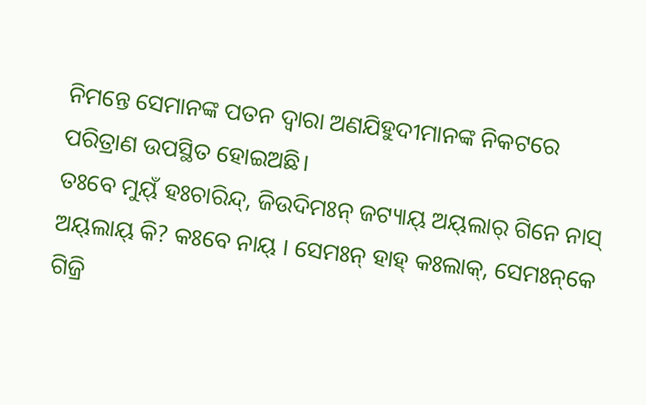ନିମନ୍ତେ ସେମାନଙ୍କ ପତନ ଦ୍ୱାରା ଅଣଯିହୁଦୀମାନଙ୍କ ନିକଟରେ ପରିତ୍ରାଣ ଉପସ୍ଥିତ ହୋଇଅଛି।
ତଃବେ ମୁୟ୍‌ଁ ହଃଚାରିନ୍ଦ୍‌, ଜିଉଦିମଃନ୍‌ ଜଟ୍ୟାୟ୍‌ ଅୟ୍‌ଲାର୍‌ ଗିନେ ନାସ୍‌ ଅୟ୍‌ଲାୟ୍‌ କି? କଃବେ ନାୟ୍‌ । ସେମଃନ୍ ହାହ୍‌ କଃଲାକ୍‌, ସେମଃନ୍‌କେ ଗିଜ୍ରି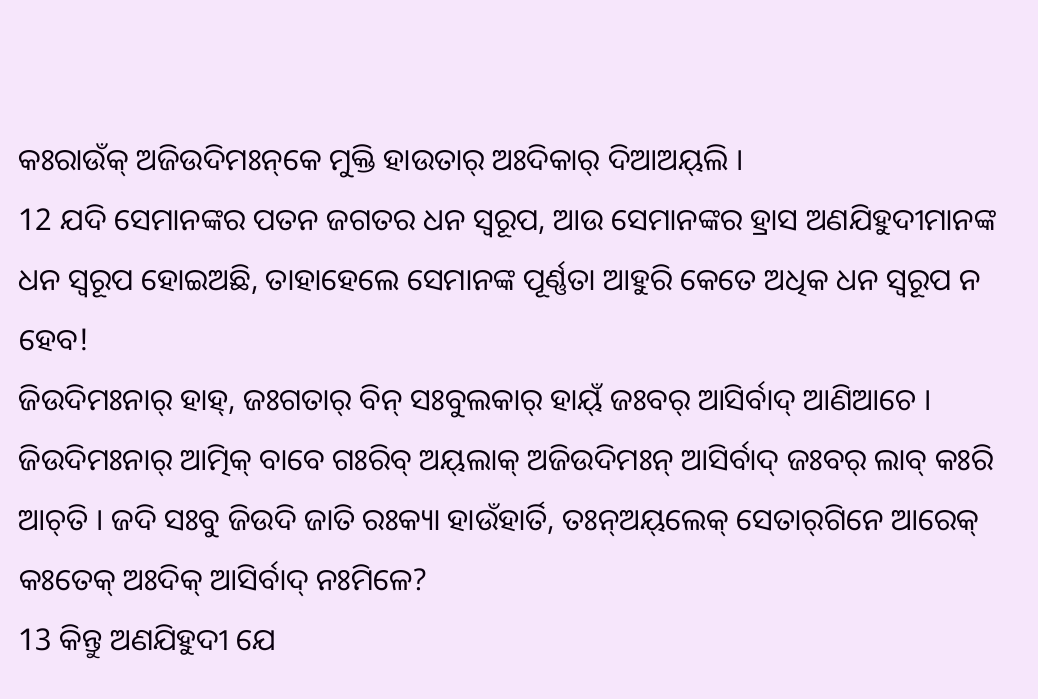କଃରାଉଁକ୍‌ ଅଜିଉଦିମଃନ୍‌କେ ମୁକ୍ତି ହାଉତାର୍‌ ଅଃଦିକାର୍‌ ଦିଆଅୟ୍‌ଲି ।
12 ଯଦି ସେମାନଙ୍କର ପତନ ଜଗତର ଧନ ସ୍ୱରୂପ, ଆଉ ସେମାନଙ୍କର ହ୍ରାସ ଅଣଯିହୁଦୀମାନଙ୍କ ଧନ ସ୍ୱରୂପ ହୋଇଅଛି, ତାହାହେଲେ ସେମାନଙ୍କ ପୂର୍ଣ୍ଣତା ଆହୁରି କେତେ ଅଧିକ ଧନ ସ୍ୱରୂପ ନ ହେବ!
ଜିଉଦିମଃନାର୍‌ ହାହ୍‌, ଜଃଗତାର୍‌ ବିନ୍ ସଃବୁଲକାର୍‌ ହାୟ୍‌ଁ ଜଃବର୍‌ ଆସିର୍ବାଦ୍‌ ଆଣିଆଚେ । ଜିଉଦିମଃନାର୍‌ ଆତ୍ମିକ୍‌ ବାବେ ଗଃରିବ୍‌ ଅୟ୍‌ଲାକ୍‌ ଅଜିଉଦିମଃନ୍‌ ଆସିର୍ବାଦ୍‌ ଜଃବର୍‌ ଲାବ୍‌ କଃରି ଆଚ୍‌ତି । ଜଦି ସଃବୁ ଜିଉଦି ଜାତି ରଃକ୍ୟା ହାଉଁହାର୍ତି, ତଃନ୍‌ଅୟ୍‌ଲେକ୍‌ ସେତାର୍‌ଗିନେ ଆରେକ୍‌ କଃତେକ୍‌ ଅଃଦିକ୍‌ ଆସିର୍ବାଦ୍‌ ନଃମିଳେ?
13 କିନ୍ତୁ ଅଣଯିହୁଦୀ ଯେ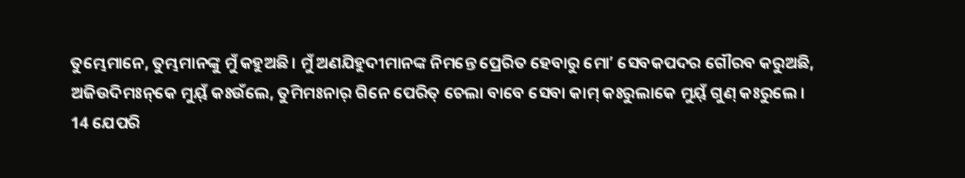ତୁମ୍ଭେମାନେ, ତୁମ୍ଭମାନଙ୍କୁ ମୁଁ କହୁଅଛି। ମୁଁ ଅଣଯିହୁଦୀମାନଙ୍କ ନିମନ୍ତେ ପ୍ରେରିତ ହେବାରୁ ମୋʼ ସେବକପଦର ଗୌରବ କରୁଅଛି,
ଅଜିଉଦିମଃନ୍‌କେ ମୁୟ୍‌ଁ କଃଉଁଲେ, ତୁମିମଃନାର୍‌ ଗିନେ ପେରିତ୍‌ ଚେଲା ବାବେ ସେବା କାମ୍‌ କଃରୁଲାକେ ମୁୟ୍‌ଁ ଗୁଣ୍‌ କଃରୁଲେ ।
14 ଯେପରି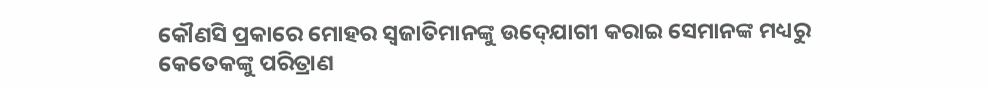କୌଣସି ପ୍ରକାରେ ମୋହର ସ୍ୱଜାତିମାନଙ୍କୁ ଉଦ୍‍ଯୋଗୀ କରାଇ ସେମାନଙ୍କ ମଧ୍ୟରୁ କେତେକଙ୍କୁ ପରିତ୍ରାଣ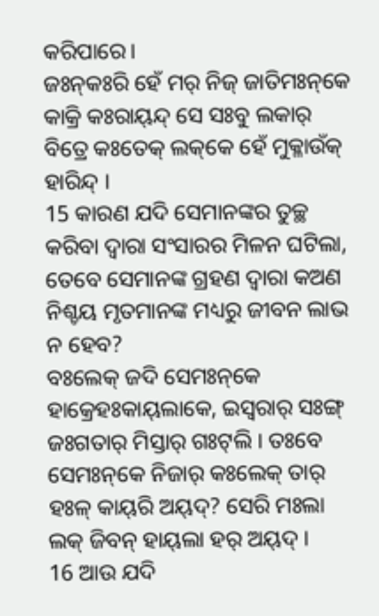କରିପାରେ।
ଜଃନ୍‌କଃରି ହେଁ ମର୍‌ ନିଜ୍‌ ଜାତିମଃନ୍‌କେ କାକ୍ରି କଃରାୟ୍‌ନ୍ଦ୍ ସେ ସଃବୁ ଲକାର୍‌ ବିତ୍ରେ କଃତେକ୍‌ ଲକ୍‌କେ ହେଁ ମୁକ୍ଳାଉଁକ୍‌ ହାରିନ୍ଦ୍ ।
15 କାରଣ ଯଦି ସେମାନଙ୍କର ତୁଚ୍ଛ କରିବା ଦ୍ୱାରା ସଂସାରର ମିଳନ ଘଟିଲା, ତେବେ ସେମାନଙ୍କ ଗ୍ରହଣ ଦ୍ୱାରା କଅଣ ନିଶ୍ଚୟ ମୃତମାନଙ୍କ ମଧ୍ୟରୁ ଜୀବନ ଲାଭ ନ ହେବ?
ବଃଲେକ୍‌ ଜଦି ସେମଃନ୍‌କେ ହାକ୍ରେହଃକାୟ୍‌ଲାକେ, ଇସ୍ୱରାର୍‌ ସଃଙ୍ଗ୍ ଜଃଗତାର୍‌ ମିସ୍ତାର୍‌ ଗଃଟ୍‌ଲି । ତଃବେ ସେମଃନ୍‌କେ ନିଜାର୍‌ କଃଲେକ୍‌ ତାର୍‌ ହଃଳ୍‌ କାୟ୍‌ରି ଅୟ୍‌ଦ୍‌? ସେରି ମଃଲା ଲକ୍‌ ଜିବନ୍ ହାୟ୍‌ଲା ହର୍‌ ଅୟ୍‌ଦ୍‌ ।
16 ଆଉ ଯଦି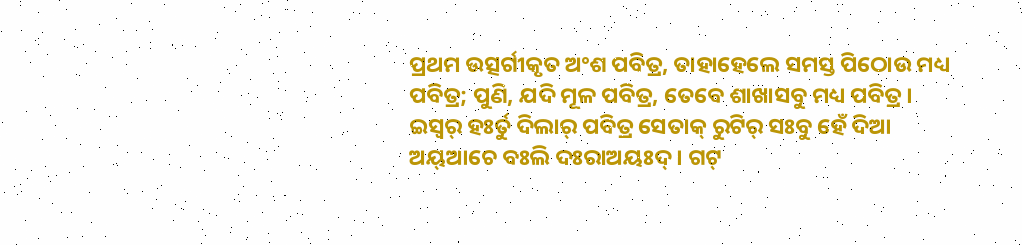ପ୍ରଥମ ଉତ୍ସର୍ଗୀକୃତ ଅଂଶ ପବିତ୍ର, ତାହାହେଲେ ସମସ୍ତ ପିଠୋଉ ମଧ୍ୟ ପବିତ୍ର; ପୁଣି, ଯଦି ମୂଳ ପବିତ୍ର, ତେବେ ଶାଖାସବୁ ମଧ୍ୟ ପବିତ୍ର।
ଇସ୍ୱର୍‌ ହଃର୍ତୁ ଦିଲାର୍‌ ପବିତ୍ର ସେତାକ୍‌ ରୁଟିର୍‌ ସଃବୁ ହେଁ ଦିଆ ଅୟ୍‌ଆଚେ ବଃଲି ଦଃରାଅୟଃଦ୍‌ । ଗଟ୍‌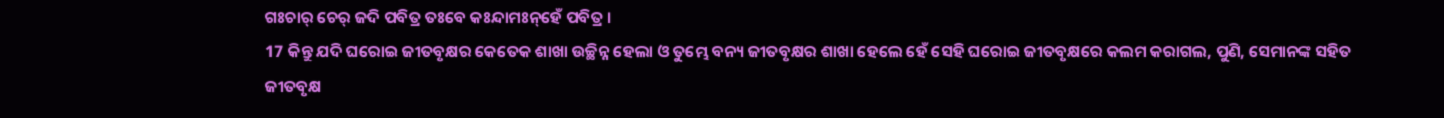ଗଃଚାର୍‌ ଚେର୍‌ ଜଦି ପବିତ୍ର ତଃବେ କଃନ୍ଦାମଃନ୍‌ହେଁ ପବିତ୍ର ।
17 କିନ୍ତୁ ଯଦି ଘରୋଇ ଜୀତବୃକ୍ଷର କେତେକ ଶାଖା ଉଚ୍ଛିନ୍ନ ହେଲା ଓ ତୁମ୍ଭେ ବନ୍ୟ ଜୀତବୃକ୍ଷର ଶାଖା ହେଲେ ହେଁ ସେହି ଘରୋଇ ଜୀତବୃକ୍ଷରେ କଲମ କରାଗଲ, ପୁଣି, ସେମାନଙ୍କ ସହିତ ଜୀତବୃକ୍ଷ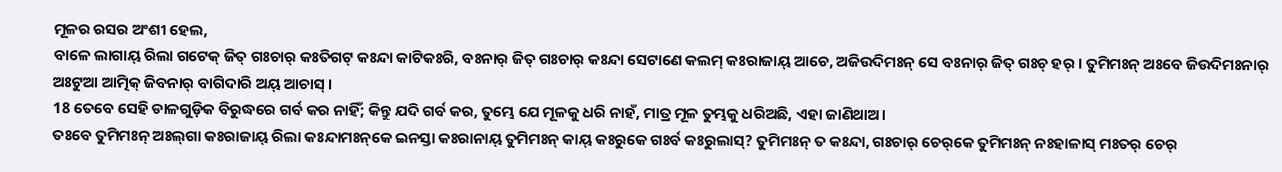ମୂଳର ରସର ଅଂଶୀ ହେଲ,
ବାଳେ ଲାଗାୟ୍‌ ରିଲା ଗଟେକ୍‌ ଜିତ୍‌ ଗଃଚାର୍‌ କଃତିଗଟ୍‌ କଃନ୍ଦା କାଟିକଃରି, ବଃନାର୍‌ ଜିତ୍‌ ଗଃଚାର୍‌ କଃନ୍ଦା ସେଟାଣେ କଲମ୍‌ କଃରାଜାୟ୍‌ ଆଚେ, ଅଜିଉଦିମଃନ୍‌ ସେ ବଃନାର୍‌ ଜିତ୍‌ ଗଃଚ୍ ହର୍‌ । ତୁମିମଃନ୍ ଅଃବେ ଜିଉଦିମଃନାର୍‌ ଅଃଟୁଆ ଆତ୍ମିକ୍‌ ଜିବନାର୍‌ ବାଗିଦାରି ଅୟ୍‌ ଆଚାସ୍‌ ।
18 ତେବେ ସେହି ଡାଳଗୁଡ଼ିକ ବିରୁଦ୍ଧରେ ଗର୍ବ କର ନାହିଁ; କିନ୍ତୁ ଯଦି ଗର୍ବ କର, ତୁମ୍ଭେ ଯେ ମୂଳକୁ ଧରି ନାହଁ, ମାତ୍ର ମୂଳ ତୁମ୍ଭକୁ ଧରିଅଛି, ଏହା ଜାଣିଥାଅ।
ତଃବେ ତୁମିମଃନ୍ ଅଃଲ୍‌ଗା କଃରାଜାୟ୍‌ ରିଲା କଃନ୍ଦାମଃନ୍‌କେ ଇନସ୍ତା କଃରାନାୟ୍‌ ତୁମିମଃନ୍ କାୟ୍‌ କଃରୁକେ ଗଃର୍ବ କଃରୁଲାସ୍‌? ତୁମିମଃନ୍ ତ କଃନ୍ଦା, ଗଃଚାର୍‌ ଚେର୍‌କେ ତୁମିମଃନ୍ ନଃହାଳାସ୍‌ ମଃତର୍‌ ଚେର୍‌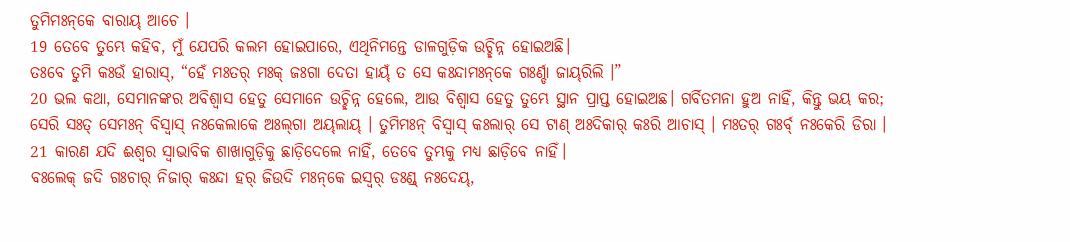ତୁମିମଃନ୍‌କେ ବାରାୟ୍‌ ଆଚେ ।
19 ତେବେ ତୁମ୍ଭେ କହିବ, ମୁଁ ଯେପରି କଲମ ହୋଇପାରେ, ଏଥିନିମନ୍ତେ ଡାଳଗୁଡ଼ିକ ଉଚ୍ଛିନ୍ନ ହୋଇଅଛି।
ତଃବେ ତୁମି କଃଉଁ ହାରାସ୍‌, “ହେଁ ମଃତର୍‌ ମଃକ୍‌ ଜଃଗା ଦେତା ହାୟ୍‌ଁ ତ ସେ କଃନ୍ଦାମଃନ୍‌କେ ଗଃର୍ଣ୍ଡା ଜାୟ୍‌ରିଲି ।”
20 ଭଲ କଥା, ସେମାନଙ୍କର ଅବିଶ୍ୱାସ ହେତୁ ସେମାନେ ଉଚ୍ଛିନ୍ନ ହେଲେ, ଆଉ ବିଶ୍ୱାସ ହେତୁ ତୁମ୍ଭେ ସ୍ଥାନ ପ୍ରାପ୍ତ ହୋଇଅଛ। ଗର୍ବିତମନା ହୁଅ ନାହିଁ, କିନ୍ତୁ ଭୟ କର;
ସେରି ସଃତ୍‌ ସେମଃନ୍ ବିସ୍ୱାସ୍‌ ନଃକେଲାକେ ଅଃଲ୍‌ଗା ଅୟ୍‌ଲାୟ୍‌ । ତୁମିମଃନ୍ ବିସ୍ୱାସ୍‌ କଃଲାର୍‌ ସେ ଟାଣ୍ ଅଃଦିକାର୍‌ କଃରି ଆଚାସ୍‌ । ମଃତର୍‌ ଗଃର୍ବ୍‌ ନଃକେରି ଡିରା ।
21 କାରଣ ଯଦି ଈଶ୍ବର ସ୍ୱାଭାବିକ ଶାଖାଗୁଡ଼ିକୁ ଛାଡ଼ିଦେଲେ ନାହିଁ, ତେବେ ତୁମ୍ଭକୁ ମଧ୍ୟ ଛାଡ଼ିବେ ନାହିଁ।
ବଃଲେକ୍‌ ଜଦି ଗଃଚାର୍‌ ନିଜାର୍‌ କଃନ୍ଦା ହର୍‌ ଜିଉଦି ମଃନ୍‌କେ ଇସ୍ୱର୍‌ ଡଃଣ୍ଡ୍‌ ନଃଦେୟ୍‌,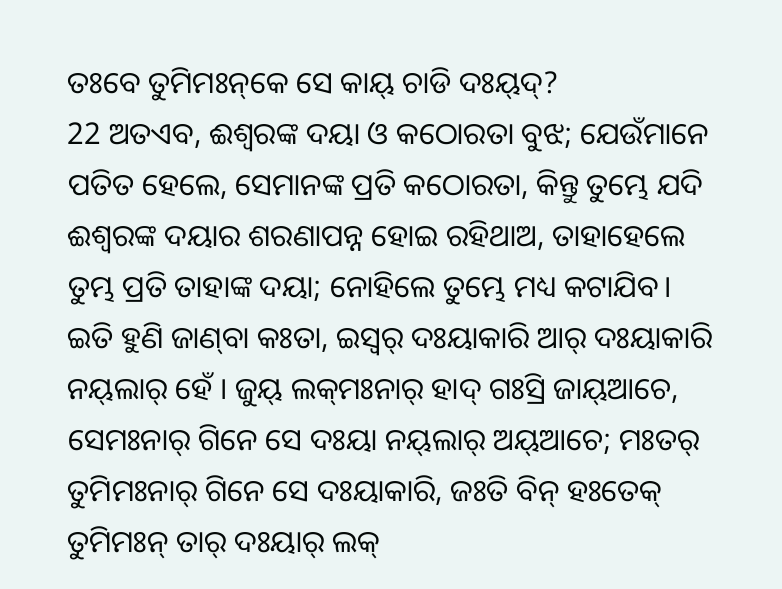ତଃବେ ତୁମିମଃନ୍‌କେ ସେ କାୟ୍‌ ଚାଡି ଦଃୟ୍‌ଦ୍‌?
22 ଅତଏବ, ଈଶ୍ବରଙ୍କ ଦୟା ଓ କଠୋରତା ବୁଝ; ଯେଉଁମାନେ ପତିତ ହେଲେ, ସେମାନଙ୍କ ପ୍ରତି କଠୋରତା, କିନ୍ତୁ ତୁମ୍ଭେ ଯଦି ଈଶ୍ବରଙ୍କ ଦୟାର ଶରଣାପନ୍ନ ହୋଇ ରହିଥାଅ, ତାହାହେଲେ ତୁମ୍ଭ ପ୍ରତି ତାହାଙ୍କ ଦୟା; ନୋହିଲେ ତୁମ୍ଭେ ମଧ୍ୟ କଟାଯିବ।
ଇତି ହୁଣି ଜାଣ୍‌ବା କଃତା, ଇସ୍ୱର୍‌ ଦଃୟାକାରି ଆର୍‌ ଦଃୟାକାରି ନୟ୍‌ଲାର୍‌ ହେଁ । ଜୁୟ୍‌ ଲକ୍‌ମଃନାର୍‌ ହାଦ୍‌ ଗଃସ୍ରି ଜାୟ୍‌ଆଚେ, ସେମଃନାର୍‌ ଗିନେ ସେ ଦଃୟା ନୟ୍‌ଲାର୍‌ ଅୟ୍‌ଆଚେ; ମଃତର୍‌ ତୁମିମଃନାର୍‌ ଗିନେ ସେ ଦଃୟାକାରି, ଜଃତି ବିନ୍ ହଃତେକ୍‌ ତୁମିମଃନ୍ ତାର୍‌ ଦଃୟାର୍‌ ଲକ୍‌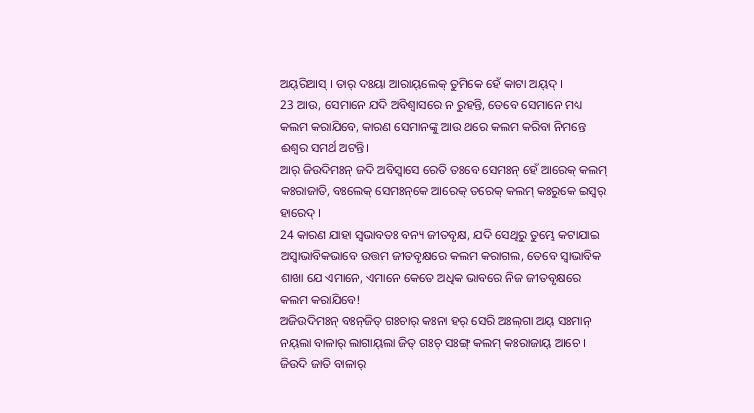ଅୟ୍‌ରିଆସ୍‌ । ତାର୍‌ ଦଃୟା ଆରାୟ୍‌ଲେକ୍‌ ତୁମିକେ ହେଁ କାଟା ଅୟ୍‌ଦ୍‌ ।
23 ଆଉ, ସେମାନେ ଯଦି ଅବିଶ୍ୱାସରେ ନ ରୁହନ୍ତି, ତେବେ ସେମାନେ ମଧ୍ୟ କଲମ କରାଯିବେ, କାରଣ ସେମାନଙ୍କୁ ଆଉ ଥରେ କଲମ କରିବା ନିମନ୍ତେ ଈଶ୍ବର ସମର୍ଥ ଅଟନ୍ତି।
ଆର୍‌ ଜିଉଦିମଃନ୍ ଜଦି ଅବିସ୍ୱାସେ ରେତି ତଃବେ ସେମଃନ୍ ହେଁ ଆରେକ୍‌ କଲମ୍‌ କଃରାଜାତି, ବଃଲେକ୍‌ ସେମଃନ୍‌କେ ଆରେକ୍‌ ତରେକ୍‌ କଲମ୍‌ କଃରୁକେ ଇସ୍ୱର୍‌ ହାରେଦ୍‌ ।
24 କାରଣ ଯାହା ସ୍ୱଭାବତଃ ବନ୍ୟ ଜୀତବୃକ୍ଷ, ଯଦି ସେଥିରୁ ତୁମ୍ଭେ କଟାଯାଇ ଅସ୍ୱାଭାବିକଭାବେ ଉତ୍ତମ ଜୀତବୃକ୍ଷରେ କଲମ କରାଗଲ, ତେବେ ସ୍ୱାଭାବିକ ଶାଖା ଯେ ଏମାନେ, ଏମାନେ କେତେ ଅଧିକ ଭାବରେ ନିଜ ଜୀତବୃକ୍ଷରେ କଲମ କରାଯିବେ!
ଅଜିଉଦିମଃନ୍‌ ବଃନ୍‌ଜିତ୍‌ ଗଃଚାର୍‌ କଃନା ହର୍‌ ସେରି ଅଃଲ୍‌ଗା ଅୟ୍‌ ସଃମାନ୍‌ ନୟ୍‌ଲା ବାଳାର୍‌ ଲାଗାୟ୍‌ଲା ଜିତ୍‌ ଗଃଚ୍ ସଃଙ୍ଗ୍ କଲମ୍‌ କଃରାଜାୟ୍‌ ଆଚେ । ଜିଉଦି ଜାତି ବାଳାର୍‌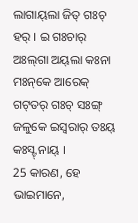ଲାଗାୟ୍‌ଲା ଜିତ୍‌ ଗଃଚ୍ ହର୍‌ । ଇ ଗଃଚାର୍‌ ଅଃଲ୍‌ଗା ଅୟ୍‌ଲା କଃନା ମଃନ୍‌କେ ଆରେକ୍‌ ଗଟ୍‌ତର୍‌ ଗଃଚ୍ ସଃଙ୍ଗ୍ ଜଳୁକେ ଇସ୍ୱରାର୍‌ ତଃୟ୍‌ କଃସ୍ଟ୍‌ ନାୟ୍‌ ।
25 କାରଣ, ହେ ଭାଇମାନେ,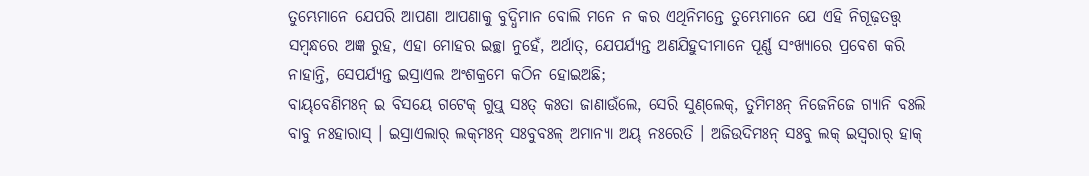ତୁମ୍ଭେମାନେ ଯେପରି ଆପଣା ଆପଣାକୁ ବୁଦ୍ଧିମାନ ବୋଲି ମନେ ନ କର ଏଥିନିମନ୍ତେ ତୁମ୍ଭେମାନେ ଯେ ଏହି ନିଗୂଢ଼ତତ୍ତ୍ୱ ସମ୍ବନ୍ଧରେ ଅଜ୍ଞ ରୁହ, ଏହା ମୋହର ଇଚ୍ଛା ନୁହେଁ, ଅର୍ଥାତ୍‍, ଯେପର୍ଯ୍ୟନ୍ତ ଅଣଯିହୁଦୀମାନେ ପୂର୍ଣ୍ଣ ସଂଖ୍ୟାରେ ପ୍ରବେଶ କରି ନାହାନ୍ତି, ସେପର୍ଯ୍ୟନ୍ତ ଇସ୍ରାଏଲ ଅଂଶକ୍ରମେ କଠିନ ହୋଇଅଛି;
ବାୟ୍‌ବେଣିମଃନ୍ ଇ ବିସୟେ ଗଟେକ୍‌ ଗୁପ୍ତ୍‌ ସଃତ୍‌ କଃତା ଜାଣାଉଁଲେ, ସେରି ସୁଣ୍‌ଲେକ୍‌, ତୁମିମଃନ୍ ନିଜେନିଜେ ଗ୍ୟାନି ବଃଲି ବାବୁ ନଃହାରାସ୍‌ । ଇସ୍ରାଏଲାର୍‌ ଲକ୍‌ମଃନ୍‌ ସଃବୁବଃଳ୍‌ ଅମାନ୍ୟା ଅୟ୍‌ ନଃରେତି । ଅଜିଉଦିମଃନ୍‌ ସଃବୁ ଲକ୍‌ ଇସ୍ୱରାର୍‌ ହାକ୍‌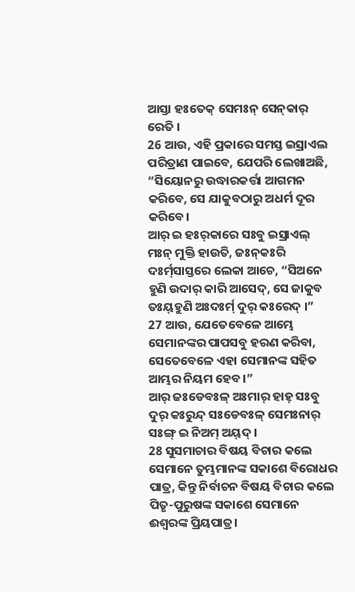ଆସ୍ତା ହଃତେକ୍‌ ସେମଃନ୍ ସେନ୍‌କାର୍‌ ରେତି ।
26 ଆଉ, ଏହି ପ୍ରକାରେ ସମସ୍ତ ଇସ୍ରାଏଲ ପରିତ୍ରାଣ ପାଇବେ, ଯେପରି ଲେଖାଅଛି, “ସିୟୋନରୁ ଉଦ୍ଧାରକର୍ତ୍ତା ଆଗମନ କରିବେ, ସେ ଯାକୁବଠାରୁ ଅଧର୍ମ ଦୂର କରିବେ।
ଆର୍‌ ଇ ହଃର୍‌କାରେ ସଃବୁ ଇସ୍ରାଏଲ୍‌ ମଃନ୍‌ ମୁକ୍ତି ହାଉତି, ଜଃନ୍‌କଃରି ଦଃର୍ମ୍‌ସାସ୍ତରେ ଲେକା ଆଚେ, “ସିଅନେ ହୁଣି ଉଦାର୍‌ କାରି ଆସେଦ୍‌, ସେ ଜାକୁବ ତଃୟ୍‌ହୁଣି ଅଃଦଃର୍ମ୍‌ ଦୁର୍‌ କଃରେଦ୍‌ ।”
27 ଆଉ, ଯେତେବେଳେ ଆମ୍ଭେ ସେମାନଙ୍କର ପାପସବୁ ହରଣ କରିବା, ସେତେବେଳେ ଏହା ସେମାନଙ୍କ ସହିତ ଆମ୍ଭର ନିୟମ ହେବ।”
ଆର୍‌ ଜଃଡେବଃଳ୍‌ ଅଃମାର୍‌ ହାହ୍‌ ସଃବୁ ଦୁର୍‌ କଃରୁନ୍ଦ୍‌ ସଃଡେବଃଳ୍‌ ସେମଃନାର୍‌ ସଃଙ୍ଗ୍ ଇ ନିଅମ୍‌ ଅୟ୍‌ଦ୍‌ ।
28 ସୁସମାଚାର ବିଷୟ ବିଚାର କଲେ ସେମାନେ ତୁମ୍ଭମାନଙ୍କ ସକାଶେ ବିରୋଧର ପାତ୍ର, କିନ୍ତୁ ନିର୍ବାଚନ ବିଷୟ ବିଚାର କଲେ ପିତୃ-ପୁରୁଷଙ୍କ ସକାଶେ ସେମାନେ ଈଶ୍ବରଙ୍କ ପ୍ରିୟପାତ୍ର।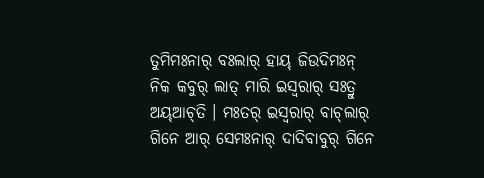ତୁମିମଃନାର୍‌ ବଃଲାର୍‌ ହାୟ୍‌ ଜିଉଦିମଃନ୍‌ ନିକ କବୁର୍‌ ଲାତ୍‌ ମାରି ଇସ୍ୱରାର୍‌ ସଃତ୍ରୁ ଅୟ୍‌ଆଚ୍‌ତି । ମଃତର୍‌ ଇସ୍ୱରାର୍‌ ବାଚ୍‌ଲାର୍‌ ଗିନେ ଆର୍‌ ସେମଃନାର୍‌ ଦାଦିବାବୁର୍‌ ଗିନେ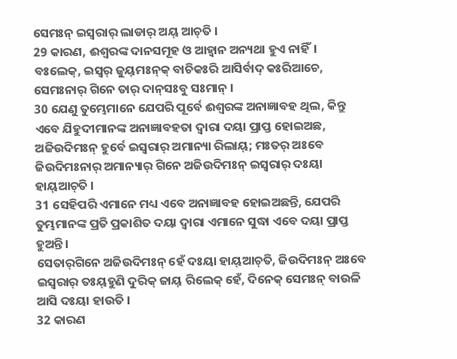ସେମଃନ୍ ଇସ୍ୱରାର୍‌ ଲାଡାର୍‌ ଅୟ୍‌ ଆଚ୍‌ତି ।
29 କାରଣ, ଈଶ୍ବରଙ୍କ ଦାନସମୂହ ଓ ଆହ୍ୱାନ ଅନ୍ୟଥା ହୁଏ ନାହିଁ।
ବଃଲେକ୍‌, ଇସ୍ୱର୍‌ ଜୁୟ୍‌ମଃନ୍‌କ୍‌ ବାଚିକଃରି ଆସିର୍ବାଦ୍‌ କଃରିଆଚେ, ସେମଃନାର୍‌ ଗିନେ ତାର୍‌ ଦାନ୍‌ସଃବୁ ସଃମାନ୍‌ ।
30 ଯେଣୁ ତୁମ୍ଭେମାନେ ଯେପରି ପୂର୍ବେ ଈଶ୍ବରଙ୍କ ଅନାଜ୍ଞାବହ ଥିଲ, କିନ୍ତୁ ଏବେ ଯିହୁଦୀମାନଙ୍କ ଅନାଜ୍ଞାବହତା ଦ୍ୱାରା ଦୟା ପ୍ରାପ୍ତ ହୋଇଅଛ,
ଅଜିଉଦିମଃନ୍‌ ହୁର୍ବେ ଇସ୍ୱରାର୍‌ ଅମାନ୍ୟା ରିଲାୟ୍‌; ମଃତର୍‌ ଅଃବେ ଜିଉଦିମଃନାର୍‌ ଅମାନ୍ୟାର୍‌ ଗିନେ ଅଜିଉଦିମଃନ୍‌ ଇସ୍ୱରାର୍‌ ଦଃୟା ହାୟ୍‌ଆଚ୍‌ତି ।
31 ସେହିପରି ଏମାନେ ମଧ୍ୟ ଏବେ ଅନାଜ୍ଞାବହ ହୋଇଅଛନ୍ତି, ଯେପରି ତୁମ୍ଭମାନଙ୍କ ପ୍ରତି ପ୍ରକାଶିତ ଦୟା ଦ୍ୱାରା ଏମାନେ ସୁଦ୍ଧା ଏବେ ଦୟା ପ୍ରାପ୍ତ ହୁଅନ୍ତି।
ସେତାର୍‌ଗିନେ ଅଜିଉଦିମଃନ୍‌ ହେଁ ଦଃୟା ହାୟ୍‌ଆଚ୍‌ତି, ଜିଉଦିମଃନ୍‌ ଅଃବେ ଇସ୍ୱରାର୍‌ ତଃୟ୍‌ହୁଣି ଦୁରିକ୍‌ ଜାୟ୍‌ ରିଲେକ୍‌ ହେଁ, ଦିନେକ୍‌ ସେମଃନ୍ ବାଉଳି ଆସି ଦଃୟା ହାଉତି ।
32 କାରଣ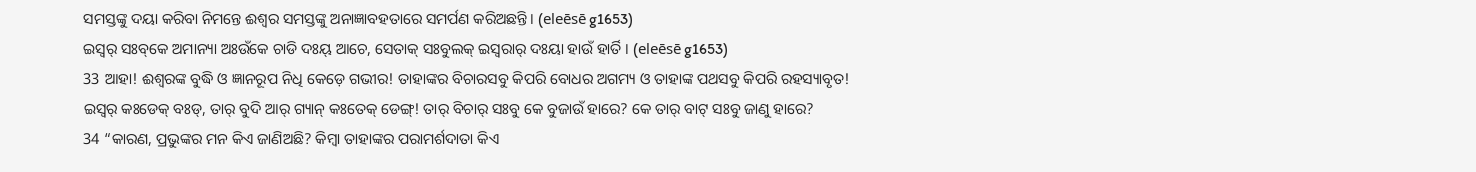ସମସ୍ତଙ୍କୁ ଦୟା କରିବା ନିମନ୍ତେ ଈଶ୍ବର ସମସ୍ତଙ୍କୁ ଅନାଜ୍ଞାବହତାରେ ସମର୍ପଣ କରିଅଛନ୍ତି। (eleēsē g1653)
ଇସ୍ୱର୍‌ ସଃବ୍‌କେ ଅମାନ୍ୟା ଅଃଉଁକେ ଚାଡି ଦଃୟ୍‌ ଆଚେ, ସେତାକ୍‌ ସଃବୁଲକ୍‌ ଇସ୍ୱରାର୍‌ ଦଃୟା ହାଉଁ ହାର୍ତି । (eleēsē g1653)
33 ଆହା! ଈଶ୍ବରଙ୍କ ବୁଦ୍ଧି ଓ ଜ୍ଞାନରୂପ ନିଧି କେଡ଼େ ଗଭୀର! ତାହାଙ୍କର ବିଚାରସବୁ କିପରି ବୋଧର ଅଗମ୍ୟ ଓ ତାହାଙ୍କ ପଥସବୁ କିପରି ରହସ୍ୟାବୃତ!
ଇସ୍ୱର୍‌ କଃଡେକ୍‌ ବଃଡ୍‌, ତାର୍‌ ବୁଦି ଆର୍‌ ଗ୍ୟାନ୍ କଃତେକ୍‌ ଡେଙ୍ଗ୍! ତାର୍‌ ବିଚାର୍‌ ସଃବୁ କେ ବୁଜାଉଁ ହାରେ? କେ ତାର୍‌ ବାଟ୍‌ ସଃବୁ ଜାଣୁ ହାରେ?
34 “କାରଣ, ପ୍ରଭୁଙ୍କର ମନ କିଏ ଜାଣିଅଛି? କିମ୍ବା ତାହାଙ୍କର ପରାମର୍ଶଦାତା କିଏ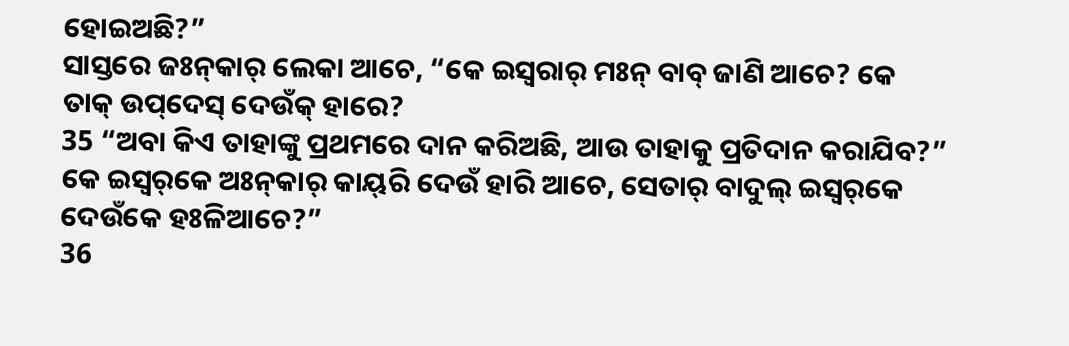ହୋଇଅଛି?”
ସାସ୍ତରେ ଜଃନ୍‌କାର୍‌ ଲେକା ଆଚେ, “କେ ଇସ୍ୱରାର୍‌ ମଃନ୍ ବାବ୍‌ ଜାଣି ଆଚେ? କେ ତାକ୍‌ ଉପ୍‌ଦେସ୍‌ ଦେଉଁକ୍‌ ହାରେ?
35 “ଅବା କିଏ ତାହାଙ୍କୁ ପ୍ରଥମରେ ଦାନ କରିଅଛି, ଆଉ ତାହାକୁ ପ୍ରତିଦାନ କରାଯିବ?”
କେ ଇସ୍ୱର୍‌କେ ଅଃନ୍‌କାର୍‌ କାୟ୍‌ରି ଦେଉଁ ହାରି ଆଚେ, ସେତାର୍‌ ବାଦୁଲ୍‌ ଇସ୍ୱର୍‌କେ ଦେଉଁକେ ହଃଳିଆଚେ?”
36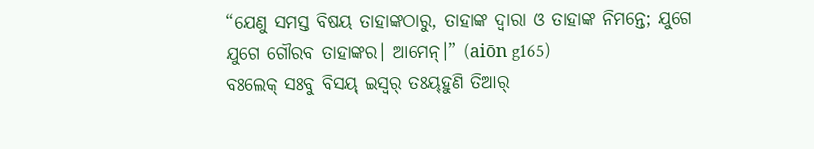“ଯେଣୁ ସମସ୍ତ ବିଷୟ ତାହାଙ୍କଠାରୁ, ତାହାଙ୍କ ଦ୍ୱାରା ଓ ତାହାଙ୍କ ନିମନ୍ତେ; ଯୁଗେ ଯୁଗେ ଗୌରବ ତାହାଙ୍କର। ଆମେନ୍‍।” (aiōn g165)
ବଃଲେକ୍‌ ସଃବୁ ବିସୟ୍‌ ଇସ୍ୱର୍‌ ତଃୟ୍‌ହୁଣି ତିଆର୍‌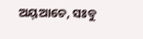ଅୟ୍‌ଆଚେ, ସଃବୁ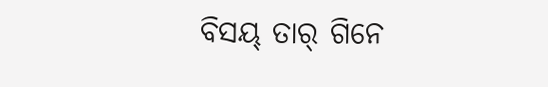ବିସୟ୍‌ ତାର୍‌ ଗିନେ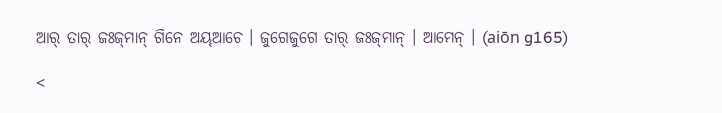ଆର୍‌ ତାର୍‌ ଜଃଜ୍‌ମାନ୍ ଗିନେ ଅୟ୍‌ଆଚେ । ଜୁଗେଜୁଗେ ତାର୍‌ ଜଃଜ୍‌ମାନ୍ । ଆମେନ୍‌ । (aiōn g165)

<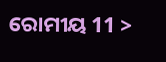ରୋମୀୟ 11 >